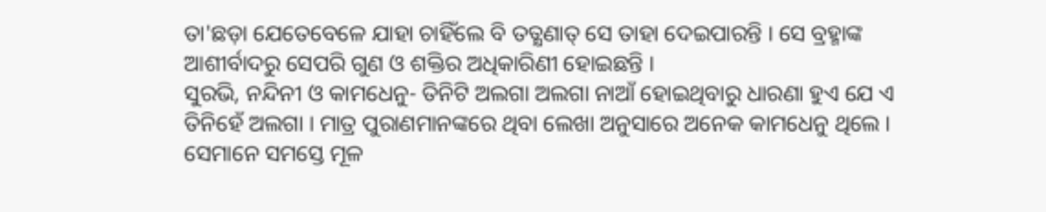ତା'ଛଡ଼ା ଯେତେବେଳେ ଯାହା ଚାହିଁଲେ ବି ତତ୍କ୍ଷଣାତ୍ ସେ ତାହା ଦେଇପାରନ୍ତି । ସେ ବ୍ରହ୍ମାଙ୍କ ଆଶୀର୍ବାଦରୁ ସେପରି ଗୁଣ ଓ ଶକ୍ତିର ଅଧିକାରିଣୀ ହୋଇଛନ୍ତି ।
ସୁରଭି, ନନ୍ଦିନୀ ଓ କାମଧେନୁ- ତିନିଟି ଅଲଗା ଅଲଗା ନାଆଁ ହୋଇଥିବାରୁ ଧାରଣା ହୁଏ ଯେ ଏ ତିନିହେଁ ଅଲଗା । ମାତ୍ର ପୁରାଣମାନଙ୍କରେ ଥିବା ଲେଖା ଅନୁସାରେ ଅନେକ କାମଧେନୁ ଥିଲେ । ସେମାନେ ସମସ୍ତେ ମୂଳ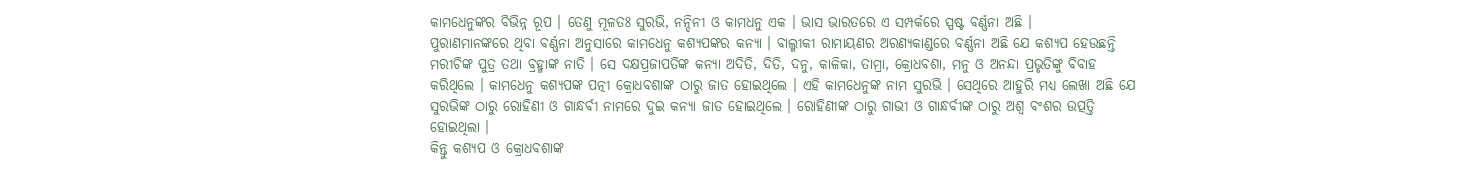କାମଧେନୁଙ୍କର ବିଭିନ୍ନ ରୂପ । ତେଣୁ ମୂଳତଃ ସୁରଭି, ନନ୍ଦିନୀ ଓ କାମଧନୁ ଏକ । ଭାସ ଭାରତରେ ଏ ସମ୍ପର୍କରେ ସ୍ପଷ୍ଟ ବର୍ଣ୍ଣନା ଅଛି ।
ପୁରାଣମାନଙ୍କରେ ଥିବା ବର୍ଣ୍ଣନା ଅନୁସାରେ କାମଧେନୁ କଶ୍ୟପଙ୍କର କନ୍ୟା । ବାଲ୍ମୀକୀ ରାମାୟଣର ଅରଣ୍ୟକାଣ୍ଡରେ ବର୍ଣ୍ଣନା ଅଛି ଯେ କଶ୍ୟପ ହେଉଛନ୍ତି ମରୀଚିଙ୍କ ପୁତ୍ର ତଥା ବ୍ରହ୍ମାଙ୍କ ନାତି । ସେ ଦକ୍ଷପ୍ରଜାପତିଙ୍କ କନ୍ୟା ଅଦିତି, ଦିତି, ଦନୁ, କାଳିକା, ତାମ୍ରା, କ୍ରୋଧବଶା, ମନୁ ଓ ଅନନ୍ଦା ପ୍ରଭୃତିଙ୍କୁ ବିବାହ କରିଥିଲେ । କାମଧେନୁ କଶ୍ୟପଙ୍କ ପତ୍ନୀ କ୍ରୋଧବଶାଙ୍କ ଠାରୁ ଜାତ ହୋଇଥିଲେ । ଏହି କାମଧେନୁଙ୍କ ନାମ ସୁରଭି । ସେଥିରେ ଆହୁରି ମଧ୍ୟ ଲେଖା ଅଛି ଯେ ସୁରଭିଙ୍କ ଠାରୁ ରୋହିଣୀ ଓ ଗାନ୍ଧର୍ବୀ ନାମରେ ଦୁଇ କନ୍ୟା ଜାତ ହୋଇଥିଲେ । ରୋହିଣୀଙ୍କ ଠାରୁ ଗାଭୀ ଓ ଗାନ୍ଧର୍ବୀଙ୍କ ଠାରୁ ଅଶ୍ୱ ବଂଶର ଉତ୍ପତ୍ତି ହୋଇଥିଲା ।
କିନ୍ତୁ କଶ୍ୟପ ଓ କ୍ରୋଧବଶାଙ୍କ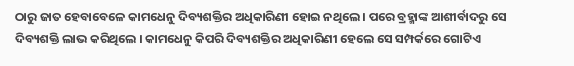ଠାରୁ ଜାତ ହେବାବେଳେ କାମଧେନୁ ଦିବ୍ୟଶକ୍ତିର ଅଧିକାରିଣୀ ହୋଇ ନଥିଲେ । ପରେ ବ୍ରହ୍ମାଙ୍କ ଆଶୀର୍ବାଦରୁ ସେ ଦିବ୍ୟଶକ୍ତି ଲାଭ କରିଥିଲେ । କାମଧେନୁ କିପରି ଦିବ୍ୟଶକ୍ତିର ଅଧିକାରିଣୀ ହେଲେ ସେ ସମ୍ପର୍କରେ ଗୋଟିଏ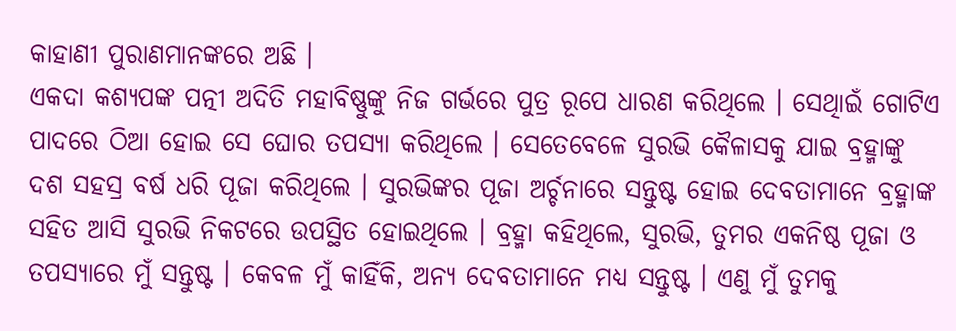କାହାଣୀ ପୁରାଣମାନଙ୍କରେ ଅଛି ।
ଏକଦା କଶ୍ୟପଙ୍କ ପତ୍ନୀ ଅଦିତି ମହାବିଷ୍ଣୁଙ୍କୁ ନିଜ ଗର୍ଭରେ ପୁତ୍ର ରୂପେ ଧାରଣ କରିଥିଲେ । ସେଥିାଇଁ ଗୋଟିଏ ପାଦରେ ଠିଆ ହୋଇ ସେ ଘୋର ତପସ୍ୟା କରିଥିଲେ । ସେତେବେଳେ ସୁରଭି କୈଳାସକୁ ଯାଇ ବ୍ରହ୍ମାଙ୍କୁ ଦଶ ସହସ୍ର ବର୍ଷ ଧରି ପୂଜା କରିଥିଲେ । ସୁରଭିଙ୍କର ପୂଜା ଅର୍ଚ୍ଚନାରେ ସନ୍ତୁଷ୍ଟ ହୋଇ ଦେବତାମାନେ ବ୍ରହ୍ମାଙ୍କ ସହିତ ଆସି ସୁରଭି ନିକଟରେ ଉପସ୍ଥିତ ହୋଇଥିଲେ । ବ୍ରହ୍ମା କହିଥିଲେ, ସୁରଭି, ତୁମର ଏକନିଷ୍ଠ ପୂଜା ଓ ତପସ୍ୟାରେ ମୁଁ ସନ୍ତୁଷ୍ଟ । କେବଳ ମୁଁ କାହିଁକି, ଅନ୍ୟ ଦେବତାମାନେ ମଧ୍ୟ ସନ୍ତୁଷ୍ଟ । ଏଣୁ ମୁଁ ତୁମକୁ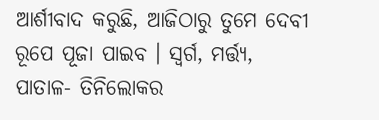ଆର୍ଶୀବାଦ କରୁଛି, ଆଜିଠାରୁ ତୁମେ ଦେବୀ ରୂପେ ପୂଜା ପାଇବ । ସ୍ୱର୍ଗ, ମର୍ତ୍ତ୍ୟ, ପାତାଳ- ତିନିଲୋକର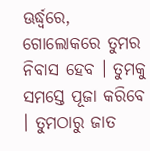ଊର୍ଦ୍ଧ୍ୱରେ, ଗୋଲୋକରେ ତୁମର ନିବାସ ହେବ । ତୁମକୁ ସମସ୍ତେ ପୂଜା କରିବେ । ତୁମଠାରୁ ଜାତ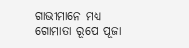ଗାଭୀମାନେ ମଧ୍ୟ ଗୋମାତା ରୂପେ ପୂଜା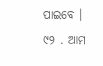ପାଇବେ ।
୯୨ . ଆମ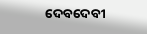ଦେବଦେବୀ